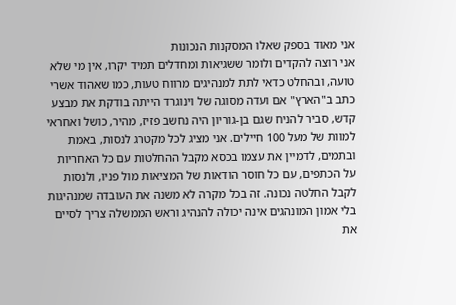אני מאוד בספק שאלו המסקנות הנכונות
אני רוצה להקדים ולומר ששגיאות ומחדלים תמיד יקרו, אין מי שלא טועה, ובהחלט כדאי לתת למנהיגים מרווח טעות, כמו שאהוד אשרי כתב ב"הארץ" אם ועדה מסוגה של וינוגרד הייתה בודקת את מבצע קדש, סביר להניח שגם בן-גוריון היה נחשב פזיז, מהיר, כושל ואחראי למוות של מעל 100 חיילים. אני מציג לכל מקטרג לנסות, באמת ובתמים, לדמיין את עצמו בכסא מקבל ההחלטות עם כל האחריות על הכתפים, עם כל חוסר הודאות של המציאות מול פניו, ולנסות לקבל החלטה נכונה. זה בכל מקרה לא משנה את העובדה שמנהיגות בלי אמון המונהגים אינה יכולה להנהיג וראש הממשלה צריך לסיים את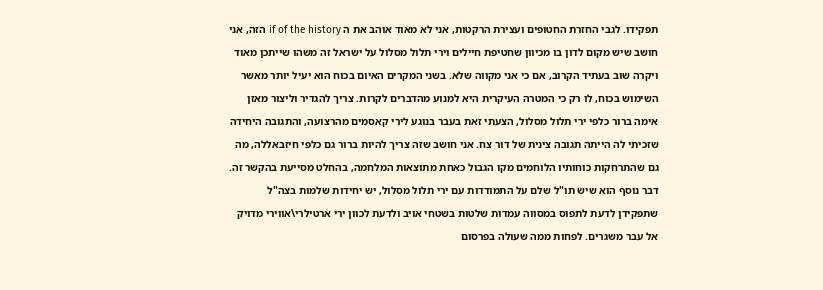תפקידו. לגבי החזרת החטופים ועצירת הרקטות, אני לא מאוד אוהב את ה if of the history הזה, אני חושב שיש מקום לדון בו מכיוון שחטיפת חיילים וירי תלול מסלול על ישראל זה משהו שייתכן מאוד ויקרה שוב בעתיד הקרוב, אם כי אני מקווה שלא. בשני המקרים האיום בכוח הוא יעיל יותר מאשר השימוש בכוח, לו רק כי המטרה העיקרית היא למנוע מהדברים לקרות. צריך להגדיר וליצור מאזן אימה ברור כלפי ירי תלול מסלול, הצעתי זאת בעבר בנוגע לירי קאסמים מהרצועה, והתגובה היחידה שזכיתי לה הייתה תגובה צינית של דור צח. אני חושב שזה צריך להיות ברור גם כלפי חיזבאללה, מה גם שהתרחקות כוחותיו הלוחמים מקו הגבול כאחת מתוצאות המלחמה, בהחלט מסייעת בהקשר זה. דבר נוסף הוא שיש תו"ל שלם על התמודדות עם ירי תלול מסלול, יש יחידות שלמות בצה"ל שתפקידן לדעת לתפוס במסווה עמדות שלטות בשטחי אויב ולדעת לכוון ירי ארטילרי\אווירי מדויק אל עבר משגרים. לפחות ממה שעולה בפרסום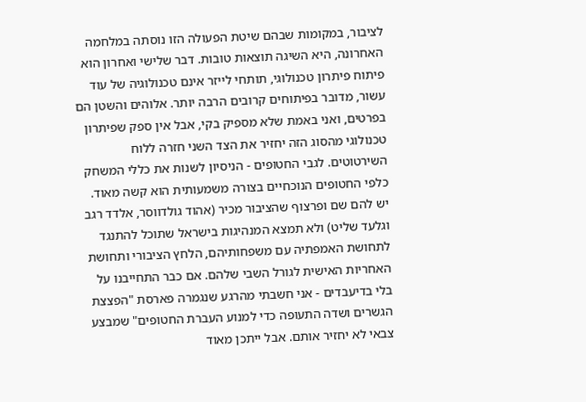לציבור, במקומות שבהם שיטת הפעולה הזו נוסתה במלחמה האחרונה, היא השיגה תוצאות טובות. דבר שלישי ואחרון הוא פיתוח פיתרון טכנולוגי, תותחי לייזר אינם טכנולוגיה של עוד עשור, מדובר בפיתוחים קרובים הרבה יותר. אלוהים והשטן הם בפרטים, ואני באמת שלא מספיק בקי, אבל אין ספק שפיתרון טכנולוגי מהסוג הזה יחזיר את הצד השני חזרה ללוח השירטוטים. לגבי החטופים - הניסיון לשנות את כללי המשחק כלפי החטופים הנוכחיים בצורה משמעותית הוא קשה מאוד. יש להם שם ופרצוף שהציבור מכיר (אהוד גולדווסר, אלדד רגב וגלעד שליט) ולא תמצא המנהיגות בישראל שתוכל להתנגד לתחושת האמפתיה עם משפחותיהם, הלחץ הציבורי ותחושת האחריות האישית לגורל השבי שלהם. אם כבר התחייבנו על בלי בדיעבדים - אני חשבתי מהרגע שנגמרה פארסת "הפצצת הגשרים ושדה התעופה כדי למנוע העברת החטופים" שמבצע צבאי לא יחזיר אותם. אבל ייתכן מאוד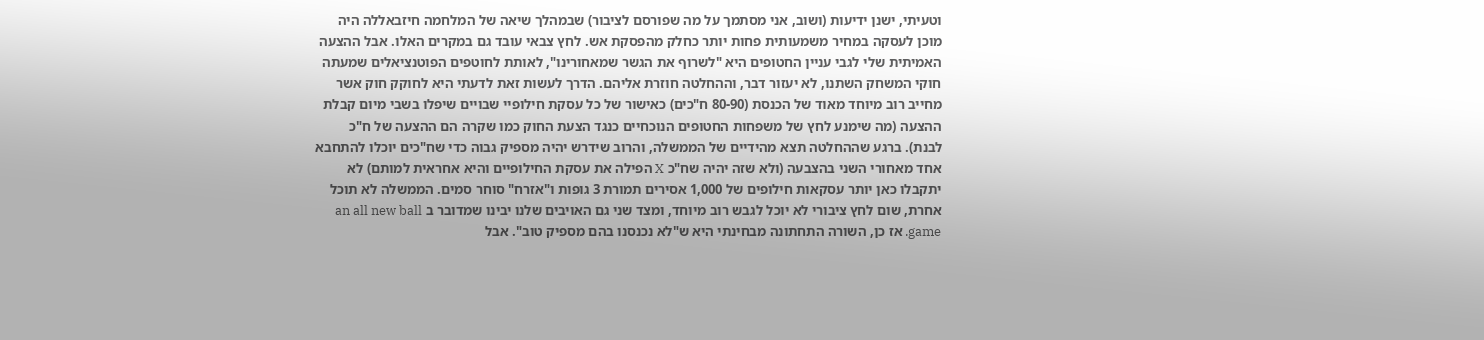וטעיתי, ישנן ידיעות (ושוב, אני מסתמך על מה שפורסם לציבור) שבמהלך שיאה של המלחמה חיזבאללה היה מוכן לעסקה במחיר משמעותית פחות יותר כחלק מהפסקת אש. לחץ צבאי עובד גם במקרים האלו. אבל ההצעה האמיתית שלי לגבי עניין החטופים היא "לשרוף את הגשר שמאחורינו", לאותת לחוטפים הפוטנציאלים שמעתה חוקי המשחק השתנו, לא יעזור דבר, וההחלטה חוזרת אליהם. הדרך לעשות זאת לדעתי היא לחוקק חוק אשר מחייב רוב מיוחד מאוד של הכנסת (80-90 ח"כים) כאישור של כל עסקת חילופיי שבויים שיפלו בשבי מיום קבלת ההצעה (מה שימנע לחץ של משפחות החטופים הנוכחיים כנגד הצעת החוק כמו שקרה הם ההצעה של ח"כ לבנת). ברגע שההחלטה תצא מהידיים של הממשלה, והרוב שידרש יהיה מספיק גבוה כדי שח"כים יוכלו להתחבא אחד מאחורי השני בהצבעה (ולא שזה יהיה שח"כ X הפילה את עסקת החילופיים והיא אחראית למותם) לא יתקבלו כאן יותר עסקאות חילופים של 1,000 אסירים תמורת 3 גופות ו"אזרח" סוחר סמים. הממשלה לא תוכל אחרת, שום לחץ ציבורי לא יוכל לגבש רוב מיוחד, ומצד שני גם האויבים שלנו יבינו שמדובר ב an all new ball game. אז כן, השורה התחתונה מבחינתי היא ש"לא נכנסנו בהם מספיק טוב". אבל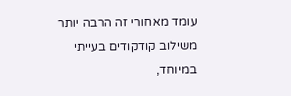עומד מאחורי זה הרבה יותר משילוב קודקודים בעייתי במיוחד,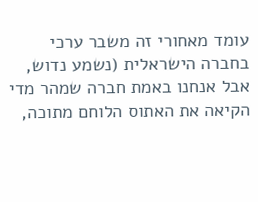עומד מאחורי זה משבר ערכי בחברה הישראלית (נשמע נדוש, אבל אנחנו באמת חברה שמהר מדי הקיאה את האתוס הלוחם מתוכה,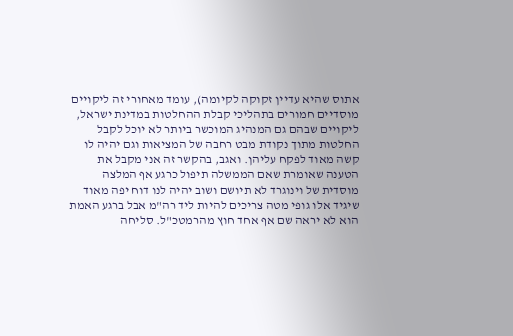אתוס שהיא עדיין זקוקה לקיומה), עומד מאחורי זה ליקויים מוסדיים חמורים בתהליכי קבלת ההחלטות במדינת ישראל, ליקויים שבהם גם המנהיג המוכשר ביותר לא יוכל לקבל החלטות מתוך נקודת מבט רחבה של המציאות וגם יהיה לו קשה מאוד לפקח עליהן. ואגב, בהקשר זה אני מקבל את הטענה שאומרת שאם הממשלה תיפול כרגע אף המלצה מוסדית של וינוגרד לא תיושם ושוב יהיה לנו דוח יפה מאוד שיגיד אלו גופי מטה צריכים להיות ליד רה"מ אבל ברגע האמת הוא לא יראה שם אף אחד חוץ מהרמטכ"ל. סליחה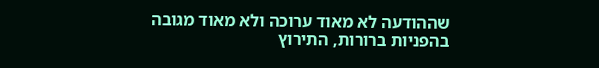שההודעה לא מאוד ערוכה ולא מאוד מגובה בהפניות ברורות, התירוץ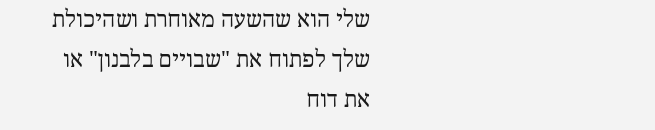שלי הוא שהשעה מאוחרת ושהיכולת שלך לפתוח את "שבויים בלבנון" או את דוח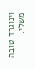וינוגרד טובה משלי.